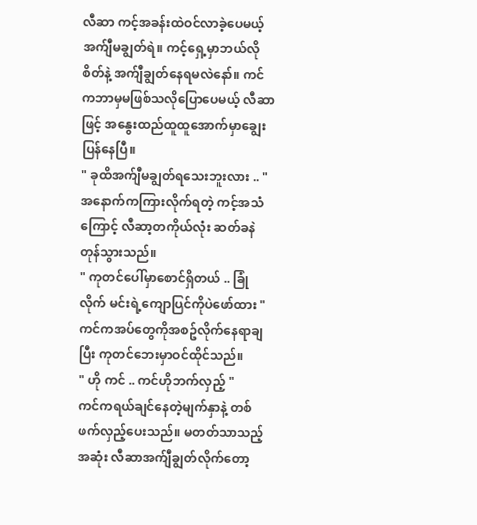လီဆာ ကင့်အခန်းထဲဝင်လာခဲ့ပေမယ့် အက်ျီမချွတ်ရဲ။ ကင့်ရှေ့မှာဘယ်လိုစိတ်နဲ့ အက်ျီချွတ်နေရမလဲနော်။ ကင်ကဘာမှမဖြစ်သလိုပြောပေမယ့် လီဆာဖြင့် အနွေးထည်ထူထူအောက်မှာချွေးပြန်နေပြီ။
" ခုထိအက်ျီမချွတ်ရသေးဘူးလား .. "
အနောက်ကကြားလိုက်ရတဲ့ ကင့်အသံကြောင့် လီဆာ့တကိုယ်လုံး ဆတ်ခနဲတုန်သွားသည်။
" ကုတင်ပေါ်မှာစောင်ရှိတယ် .. ခြုံလိုက် မင်းရဲ့ကျောပြင်ကိုပဲဖော်ထား "
ကင်ကအပ်တွေကိုအစဥ်လိုက်နေရာချပြီး ကုတင်ဘေးမှာဝင်ထိုင်သည်။
" ဟို ကင် .. ကင်ဟိုဘက်လှည့် "
ကင်ကရယ်ချင်နေတဲ့မျက်နှာနဲ့ တစ်ဖက်လှည့်ပေးသည်။ မတတ်သာသည့်အဆုံး လီဆာအက်ျီချွတ်လိုက်တော့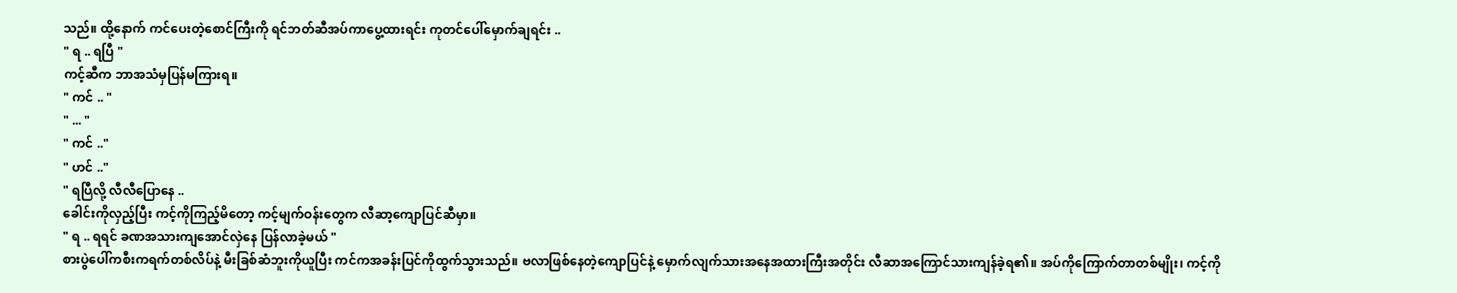သည်။ ထို့နောက် ကင်ပေးတဲ့စောင်ကြီးကို ရင်ဘတ်ဆီအပ်ကာပွေ့ထားရင်း ကုတင်ပေါ်မှောက်ချရင်း ..
" ရ .. ရပြီ "
ကင့်ဆီက ဘာအသံမှပြန်မကြားရ။
" ကင် .. "
" ... "
" ကင် .."
" ဟင် .."
" ရပြီလို့ လီလီပြောနေ ..
ခေါင်းကိုလှည့်ပြီး ကင့်ကိုကြည့်မိတော့ ကင့်မျက်ဝန်းတွေက လီဆာ့ကျောပြင်ဆီမှာ။
" ရ .. ရရင် ခဏအသားကျအောင်လှဲနေ ပြန်လာခဲ့မယ် "
စားပွဲပေါ်ကစီးကရက်တစ်လိပ်နဲ့ မီးခြစ်ဆံဘူးကိုယူပြီး ကင်ကအခန်းပြင်ကိုထွက်သွားသည်။ ဗလာဖြစ်နေတဲ့ကျောပြင်နဲ့ မှောက်လျက်သားအနေအထားကြီးအတိုင်း လီဆာအကြောင်သားကျန်ခဲ့ရ၏။ အပ်ကိုကြောက်တာတစ်မျိုး၊ ကင့်ကို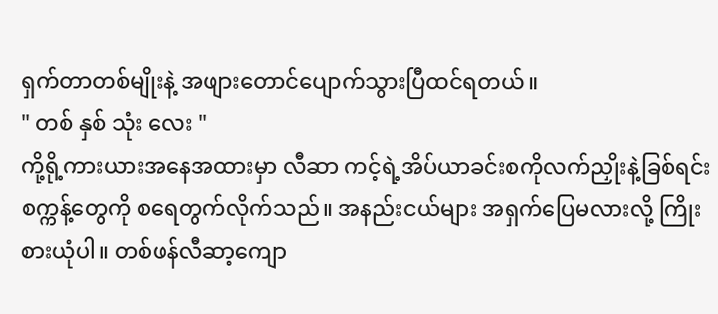ရှက်တာတစ်မျိုးနဲ့ အဖျားတောင်ပျောက်သွားပြီထင်ရတယ်။
" တစ် နှစ် သုံး လေး "
ကို့ရို့ကားယားအနေအထားမှာ လီဆာ ကင့်ရဲ့အိပ်ယာခင်းစကိုလက်ညှိုးနဲ့ခြစ်ရင်း စက္ကန့်တွေကို စရေတွက်လိုက်သည်။ အနည်းငယ်များ အရှက်ပြေမလားလို့ ကြိုးစားယုံပါ။ တစ်ဖန်လီဆာ့ကျော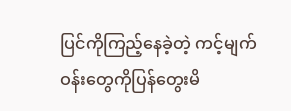ပြင်ကိုကြည့်နေခဲ့တဲ့ ကင့်မျက်ဝန်းတွေကိုပြန်တွေးမိ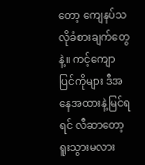တော့ ကျေနပ်သလိုခံစားချက်တွေနဲ့။ ကင့်ကျောပြင်ကိုများ ဒီအနေအထားနဲ့မြင်ရရင် လီဆာတော့ရူးသွားမလား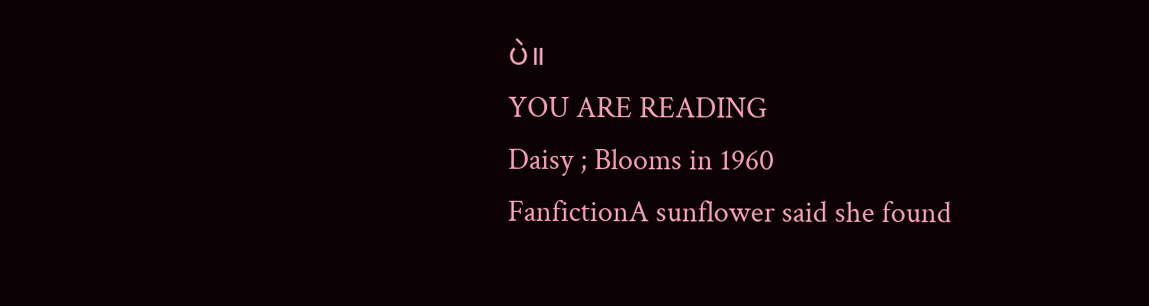ပဲ။
YOU ARE READING
Daisy ; Blooms in 1960
FanfictionA sunflower said she found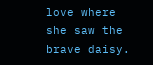love where she saw the brave daisy.